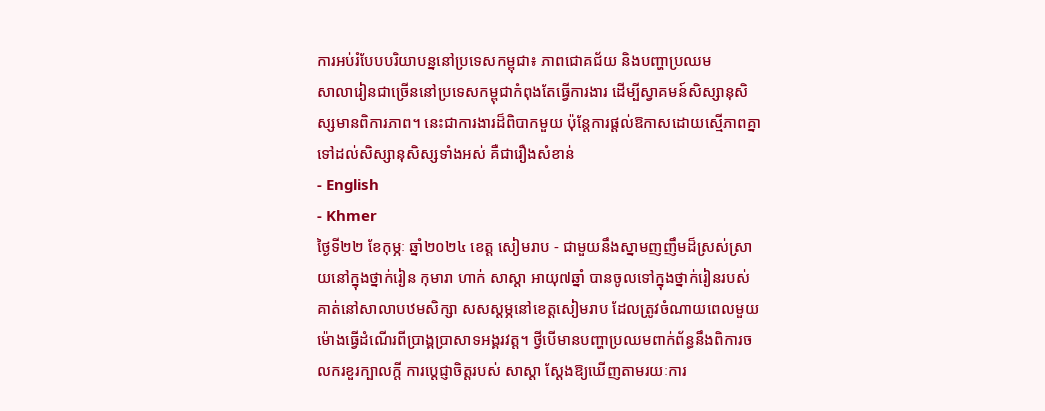ការអប់រំបែបបរិយាបន្ននៅប្រទេសកម្ពុជា៖ ភាពជោគជ័យ និងបញ្ហាប្រឈម
សាលារៀនជាច្រើននៅប្រទេសកម្ពុជាកំពុងតែធ្វើការងារ ដើម្បីស្វាគមន៍សិស្សានុសិស្សមានពិការភាព។ នេះជាការងារដ៏ពិបាកមួយ ប៉ុន្តែការផ្ដល់ឱកាសដោយស្មើភាពគ្នាទៅដល់សិស្សានុសិស្សទាំងអស់ គឺជារឿងសំខាន់
- English
- Khmer
ថ្ងៃទី២២ ខែកុម្ភៈ ឆ្នាំ២០២៤ ខេត្ត សៀមរាប - ជាមួយនឹងស្នាមញញឹមដ៏ស្រស់ស្រាយនៅក្នុងថ្នាក់រៀន កុមារា ហាក់ សាស្ដា អាយុ៧ឆ្នាំ បានចូលទៅក្នុងថ្នាក់រៀនរបស់គាត់នៅសាលាបឋមសិក្សា សសស្ដម្ភនៅខេត្តសៀមរាប ដែលត្រូវចំណាយពេលមួយម៉ោងធ្វើដំណើរពីប្រាង្គប្រាសាទអង្គរវត្ត។ ថ្វីបើមានបញ្ហាប្រឈមពាក់ព័ន្ធនឹងពិការចលករខួរក្បាលក្ដី ការប្ដេជ្ញាចិត្តរបស់ សាស្ដា ស្ដែងឱ្យឃើញតាមរយៈការ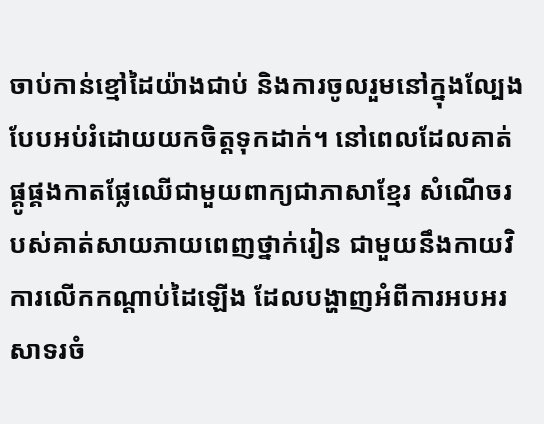ចាប់កាន់ខ្មៅដៃយ៉ាងជាប់ និងការចូលរួមនៅក្នុងល្បែងបែបអប់រំដោយយកចិត្តទុកដាក់។ នៅពេលដែលគាត់ផ្គូផ្គងកាតផ្លែឈើជាមួយពាក្យជាភាសាខ្មែរ សំណើចរបស់គាត់សាយភាយពេញថ្នាក់រៀន ជាមួយនឹងកាយវិការលើកកណ្ដាប់ដៃឡើង ដែលបង្ហាញអំពីការអបអរសាទរចំ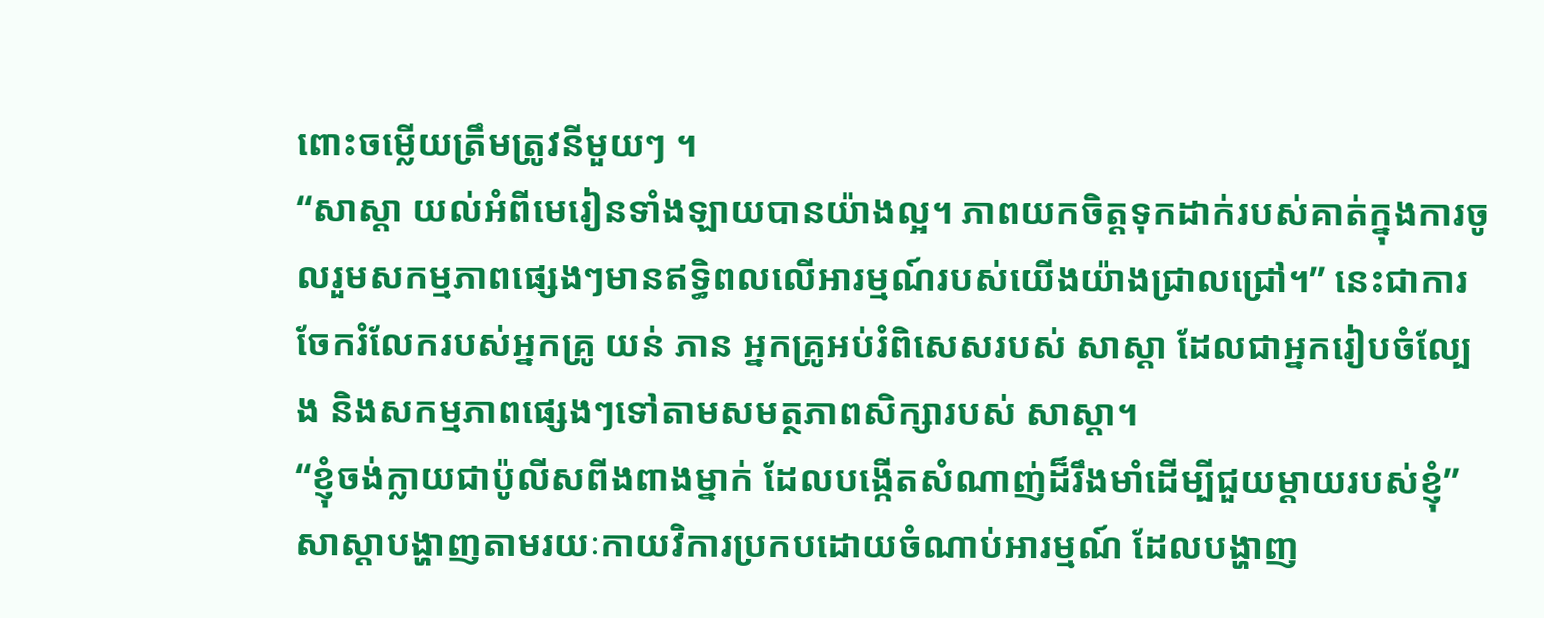ពោះចម្លើយត្រឹមត្រូវនីមួយៗ ។
“សាស្ដា យល់អំពីមេរៀនទាំងឡាយបានយ៉ាងល្អ។ ភាពយកចិត្តទុកដាក់របស់គាត់ក្នុងការចូលរួមសកម្មភាពផ្សេងៗមានឥទ្ធិពលលើអារម្មណ៍របស់យើងយ៉ាងជ្រាលជ្រៅ។” នេះជាការចែករំលែករបស់អ្នកគ្រូ យន់ ភាន អ្នកគ្រូអប់រំពិសេសរបស់ សាស្ដា ដែលជាអ្នករៀបចំល្បែង និងសកម្មភាពផ្សេងៗទៅតាមសមត្ថភាពសិក្សារបស់ សាស្ដា។
“ខ្ញុំចង់ក្លាយជាប៉ូលីសពីងពាងម្នាក់ ដែលបង្កើតសំណាញ់ដ៏រឹងមាំដើម្បីជួយម្តាយរបស់ខ្ញុំ” សាស្ដាបង្ហាញតាមរយៈកាយវិការប្រកបដោយចំណាប់អារម្មណ៍ ដែលបង្ហាញ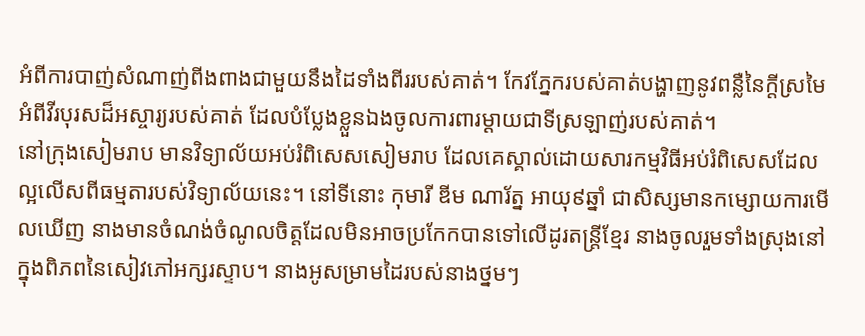អំពីការបាញ់សំណាញ់ពីងពាងជាមួយនឹងដៃទាំងពីររបស់គាត់។ កែវភ្នែករបស់គាត់បង្ហាញនូវពន្លឺនៃក្ដីស្រមៃអំពីវីរបុរសដ៏អស្ចារ្យរបស់គាត់ ដែលបំប្លែងខ្លួនឯងចូលការពារម្ដាយជាទីស្រឡាញ់របស់គាត់។
នៅក្រុងសៀមរាប មានវិទ្យាល័យអប់រំពិសេសសៀមរាប ដែលគេស្គាល់ដោយសារកម្មវិធីអប់រំពិសេសដែលល្អលើសពីធម្មតារបស់វិទ្យាល័យនេះ។ នៅទីនោះ កុមារី ឌីម ណារ័ត្ន អាយុ៩ឆ្នាំ ជាសិស្សមានកម្សោយការមើលឃើញ នាងមានចំណង់ចំណូលចិត្តដែលមិនអាចប្រកែកបានទៅលើដូរតន្រ្តីខ្មែរ នាងចូលរួមទាំងស្រុងនៅក្នុងពិភពនៃសៀវភៅអក្សរស្ទាប។ នាងអូសម្រាមដៃរបស់នាងថ្នមៗ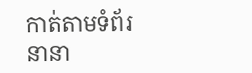កាត់តាមទំព័រនានា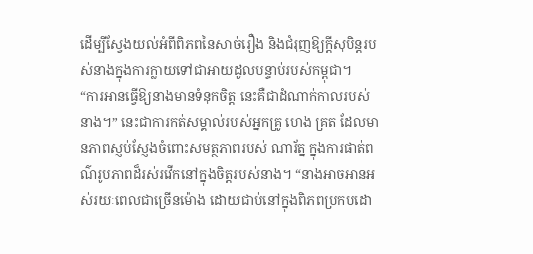ដើម្បីស្វែងយល់អំពីពិភពនៃសាច់រឿង និងជំរុញឱ្យក្ដីសុបិន្តរបស់នាងក្នុងការក្លាយទៅជាអាយដូលបន្ទាប់របស់កម្ពុជា។
“ការអានធ្វើឱ្យនាងមានទំនុកចិត្ត នេះគឺជាដំណាក់កាលរបស់នាង។” នេះជាការកត់សម្គាល់របស់អ្នកគ្រូ ហេង គ្រត ដែលមានភាពស្ញប់ស្ញែងចំពោះសមត្ថភាពរបស់ ណារ័ត្ន ក្នុងការផាត់ពណ៌រូបភាពដ៏រស់រវើកនៅក្នុងចិត្តរបស់នាង។ “នាងអាចអានអស់រយៈពេលជាច្រើនម៉ោង ដោយជាប់នៅក្នុងពិភពប្រកបដោ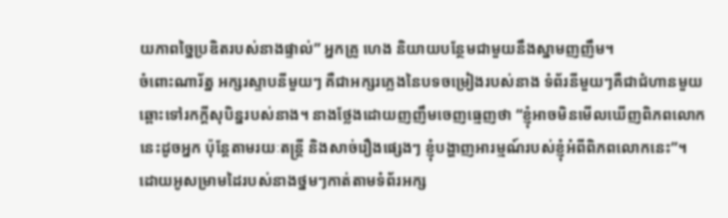យភាពច្នៃប្រឌិតរបស់នាងផ្ទាល់” អ្នកគ្រូ ហេង និយាយបន្ថែមជាមួយនឹងស្នាមញញឹម។
ចំពោះណារ័ត្ន អក្សរស្ទាបនីមួយៗ គឺជាអក្សរភ្លេងនៃបទចម្រៀងរបស់នាង ទំព័រនីមួយៗគឺជាជំហានមួយឆ្ពោះទៅរកក្ដីសុបិន្នរបស់នាង។ នាងថ្លែងដោយញញឹមចេញធ្មេញថា “ខ្ញុំអាចមិនមើលឃើញពិភពលោកនេះដូចអ្នក ប៉ុន្តែតាមរយៈតន្រ្តី និងសាច់រឿងផ្សេងៗ ខ្ញុំបង្ហាញអារម្មណ៍របស់ខ្ញុំអំពីពិភពលោកនេះ”។
ដោយអូសម្រាមដៃរបស់នាងថ្នមៗកាត់តាមទំព័រអក្ស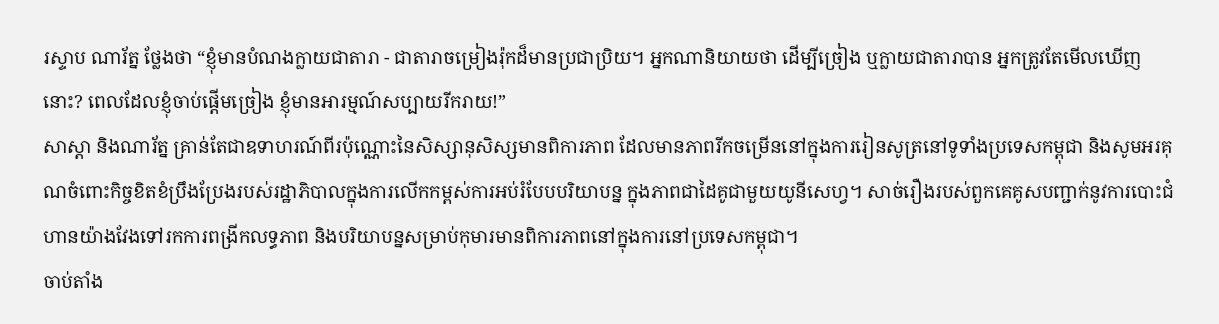រស្ទាប ណារ័ត្ន ថ្លែងថា “ខ្ញុំមានបំណងក្លាយជាតារា - ជាតារាចម្រៀងរ៉ុកដ៏មានប្រជាប្រិយ។ អ្នកណានិយាយថា ដើម្បីច្រៀង ឬក្លាយជាតារាបាន អ្នកត្រូវតែមើលឃើញនោះ? ពេលដែលខ្ញុំចាប់ផ្ដើមច្រៀង ខ្ញុំមានអារម្មណ៍សប្បាយរីករាយ!”
សាស្ដា និងណារ័ត្ន គ្រាន់តែជាឧទាហរណ៍ពីរប៉ុណ្ណោះនៃសិស្សានុសិស្សមានពិការភាព ដែលមានភាពរីកចម្រើននៅក្នុងការរៀនសូត្រនៅទូទាំងប្រទេសកម្ពុជា និងសូមអរគុណចំពោះកិច្ចខិតខំប្រឹងប្រែងរបស់រដ្ឋាភិបាលក្នុងការលើកកម្ពស់ការអប់រំបែបបរិយាបន្ន ក្នុងភាពជាដៃគូជាមួយយូនីសេហ្វ។ សាច់រឿងរបស់ពួកគេគូសបញ្ជាក់នូវការបោះជំហានយ៉ាងវែងទៅរកការពង្រីកលទ្ធភាព និងបរិយាបន្នសម្រាប់កុមារមានពិការភាពនៅក្នុងការនៅប្រទេសកម្ពុជា។
ចាប់តាំង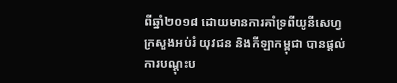ពីឆ្នាំ២០១៨ ដោយមានការគាំទ្រពីយូនីសេហ្វ ក្រសួងអប់រំ យុវជន និងកីឡាកម្ពុជា បានផ្ដល់ការបណ្ដុះប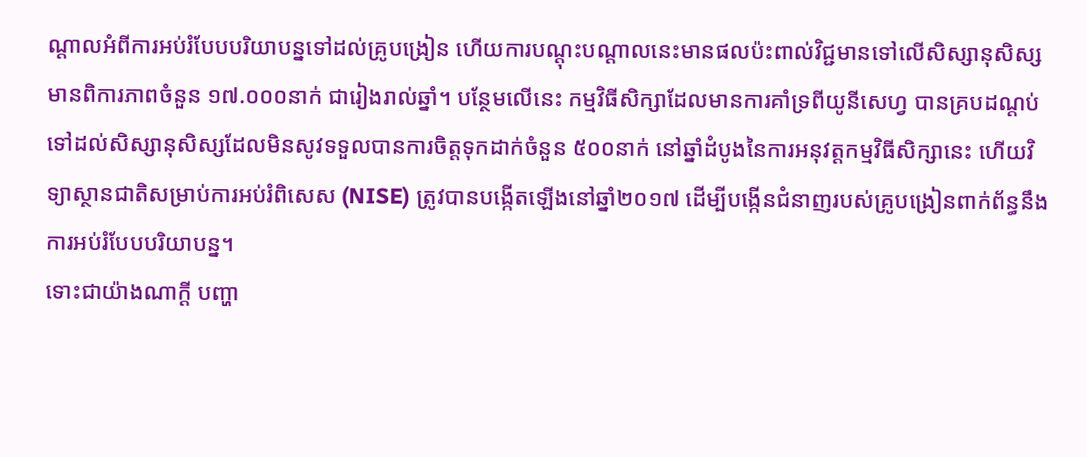ណ្ដាលអំពីការអប់រំបែបបរិយាបន្នទៅដល់គ្រូបង្រៀន ហើយការបណ្ដុះបណ្ដាលនេះមានផលប៉ះពាល់វិជ្ជមានទៅលើសិស្សានុសិស្សមានពិការភាពចំនួន ១៧.០០០នាក់ ជារៀងរាល់ឆ្នាំ។ បន្ថែមលើនេះ កម្មវិធីសិក្សាដែលមានការគាំទ្រពីយូនីសេហ្វ បានគ្របដណ្ដប់ទៅដល់សិស្សានុសិស្សដែលមិនសូវទទួលបានការចិត្តទុកដាក់ចំនួន ៥០០នាក់ នៅឆ្នាំដំបូងនៃការអនុវត្តកម្មវិធីសិក្សានេះ ហើយវិទ្យាស្ថានជាតិសម្រាប់ការអប់រំពិសេស (NISE) ត្រូវបានបង្កើតឡើងនៅឆ្នាំ២០១៧ ដើម្បីបង្កើនជំនាញរបស់គ្រូបង្រៀនពាក់ព័ន្ធនឹងការអប់រំបែបបរិយាបន្ន។
ទោះជាយ៉ាងណាក្ដី បញ្ហា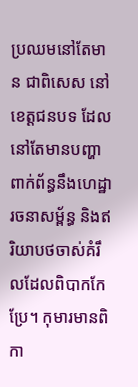ប្រឈមនៅតែមាន ជាពិសេស នៅខេត្តជនបទ ដែលនៅតែមានបញ្ហាពាក់ព័ន្ធនឹងហេដ្ឋារចនាសម្ព័ន្ធ និងឥរិយាបថចាស់គំរឹលដែលពិបាកកែប្រែ។ កុមារមានពិកា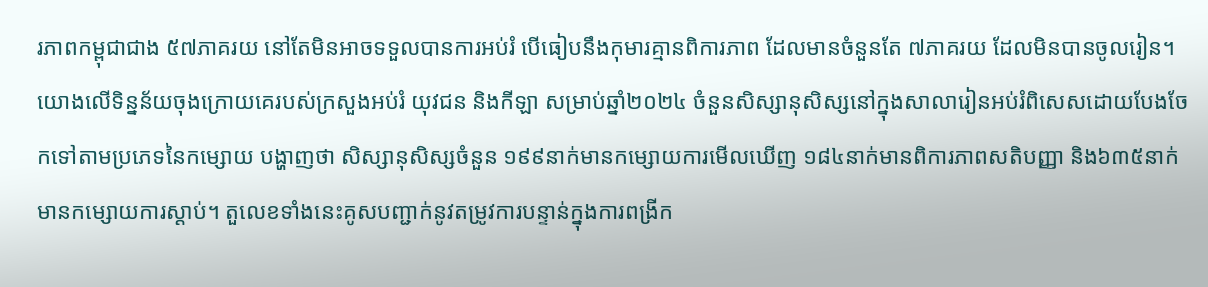រភាពកម្ពុជាជាង ៥៧ភាគរយ នៅតែមិនអាចទទួលបានការអប់រំ បើធៀបនឹងកុមារគ្មានពិការភាព ដែលមានចំនួនតែ ៧ភាគរយ ដែលមិនបានចូលរៀន។
យោងលើទិន្នន័យចុងក្រោយគេរបស់ក្រសួងអប់រំ យុវជន និងកីឡា សម្រាប់ឆ្នាំ២០២៤ ចំនួនសិស្សានុសិស្សនៅក្នុងសាលារៀនអប់រំពិសេសដោយបែងចែកទៅតាមប្រភេទនៃកម្សោយ បង្ហាញថា សិស្សានុសិស្សចំនួន ១៩៩នាក់មានកម្សោយការមើលឃើញ ១៨៤នាក់មានពិការភាពសតិបញ្ញា និង៦៣៥នាក់មានកម្សោយការស្ដាប់។ តួលេខទាំងនេះគូសបញ្ជាក់នូវតម្រូវការបន្ទាន់ក្នុងការពង្រីក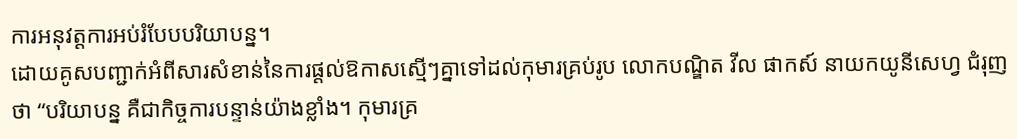ការអនុវត្តការអប់រំបែបបរិយាបន្ន។
ដោយគូសបញ្ជាក់អំពីសារសំខាន់នៃការផ្ដល់ឱកាសស្មើៗគ្នាទៅដល់កុមារគ្រប់រូប លោកបណ្ឌិត វីល ផាកស៍ នាយកយូនីសេហ្វ ជំរុញថា “បរិយាបន្ន គឺជាកិច្ចការបន្ទាន់យ៉ាងខ្លាំង។ កុមារគ្រ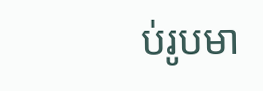ប់រូបមា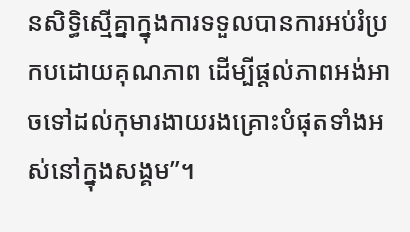នសិទ្ធិស្មើគ្នាក្នុងការទទួលបានការអប់រំប្រកបដោយគុណភាព ដើម្បីផ្ដល់ភាពអង់អាចទៅដល់កុមារងាយរងគ្រោះបំផុតទាំងអស់នៅក្នុងសង្គម”។